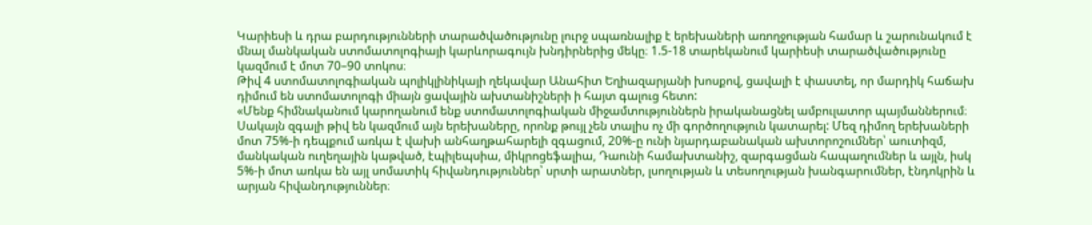Կարիեսի և դրա բարդությունների տարածվածությունը լուրջ սպառնալիք է երեխաների առողջության համար և շարունակում է մնալ մանկական ստոմատոլոգիայի կարևորագույն խնդիրներից մեկը։ 1.5-18 տարեկանում կարիեսի տարածվածությունը կազմում է մոտ 70–90 տոկոս։
Թիվ 4 ստոմատոլոգիական պոլիկլինիկայի ղեկավար Անահիտ Եղիազարյանի խոսքով, ցավալի է փաստել, որ մարդիկ հաճախ դիմում են ստոմատոլոգի միայն ցավային ախտանիշների ի հայտ գալուց հետո:
«Մենք հիմնականում կարողանում ենք ստոմատոլոգիական միջամտություններն իրականացնել ամբուլատոր պայմաններում։ Սակայն զգալի թիվ են կազմում այն երեխաները, որոնք թույլ չեն տալիս ոչ մի գործողություն կատարել: Մեզ դիմող երեխաների մոտ 75%-ի դեպքում առկա է վախի անհաղթահարելի զգացում, 20%-ը ունի նյարդաբանական ախտորոշումներ՝ աուտիզմ, մանկական ուղեղային կաթված, էպիլեպսիա, միկրոցեֆալիա, Դաունի համախտանիշ, զարգացման հապաղումներ և այլն, իսկ 5%-ի մոտ առկա են այլ սոմատիկ հիվանդություններ՝ սրտի արատներ, լսողության և տեսողության խանգարումներ, էնդոկրին և արյան հիվանդություններ։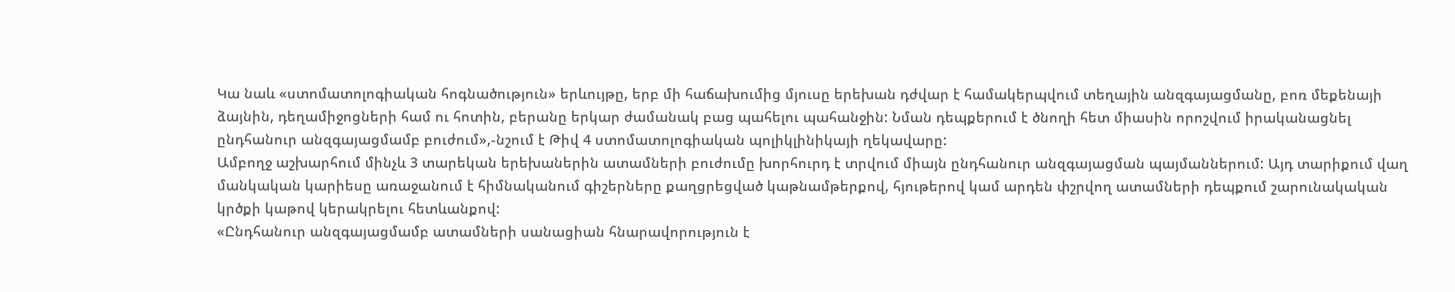Կա նաև «ստոմատոլոգիական հոգնածություն» երևույթը, երբ մի հաճախումից մյուսը երեխան դժվար է համակերպվում տեղային անզգայացմանը, բոռ մեքենայի ձայնին, դեղամիջոցների համ ու հոտին, բերանը երկար ժամանակ բաց պահելու պահանջին: Նման դեպքերում է ծնողի հետ միասին որոշվում իրականացնել ընդհանուր անզգայացմամբ բուժում»,-նշում է Թիվ 4 ստոմատոլոգիական պոլիկլինիկայի ղեկավարը:
Ամբողջ աշխարհում մինչև 3 տարեկան երեխաներին ատամների բուժումը խորհուրդ է տրվում միայն ընդհանուր անզգայացման պայմաններում: Այդ տարիքում վաղ մանկական կարիեսը առաջանում է հիմնականում գիշերները քաղցրեցված կաթնամթերքով, հյութերով կամ արդեն փշրվող ատամների դեպքում շարունակական կրծքի կաթով կերակրելու հետևանքով:
«Ընդհանուր անզգայացմամբ ատամների սանացիան հնարավորություն է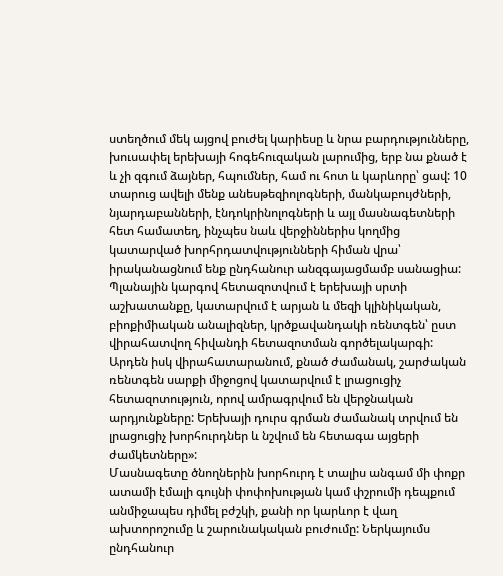ստեղծում մեկ այցով բուժել կարիեսը և նրա բարդությունները, խուսափել երեխայի հոգեհուզական լարումից, երբ նա քնած է և չի զգում ձայներ, հպումներ, համ ու հոտ և կարևորը՝ ցավ: 10 տարուց ավելի մենք անեսթեզիոլոգների, մանկաբույժների, նյարդաբանների, էնդոկրինոլոգների և այլ մասնագետների հետ համատեղ, ինչպես նաև վերջիններիս կողմից կատարված խորհրդատվությունների հիման վրա՝ իրականացնում ենք ընդհանուր անզգայացմամբ սանացիա: Պլանային կարգով հետազոտվում է երեխայի սրտի աշխատանքը, կատարվում է արյան և մեզի կլինիկական, բիոքիմիական անալիզներ, կրծքավանդակի ռենտգեն՝ ըստ վիրահատվող հիվանդի հետազոտման գործելակարգի: Արդեն իսկ վիրահատարանում, քնած ժամանակ, շարժական ռենտգեն սարքի միջոցով կատարվում է լրացուցիչ հետազոտություն, որով ամրագրվում են վերջնական արդյունքները: Երեխայի դուրս գրման ժամանակ տրվում են լրացուցիչ խորհուրդներ և նշվում են հետագա այցերի ժամկետները»:
Մասնագետը ծնողներին խորհուրդ է տալիս անգամ մի փոքր ատամի էմալի գույնի փոփոխության կամ փշրումի դեպքում անմիջապես դիմել բժշկի, քանի որ կարևոր է վաղ ախտորոշումը և շարունակական բուժումը: Ներկայումս ընդհանուր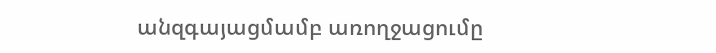անզգայացմամբ առողջացումը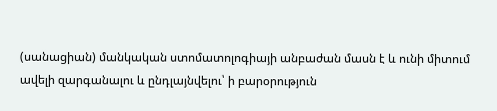(սանացիան) մանկական ստոմատոլոգիայի անբաժան մասն է և ունի միտում ավելի զարգանալու և ընդլայնվելու՝ ի բարօրություն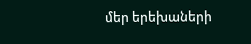մեր երեխաների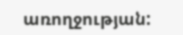առողջության: